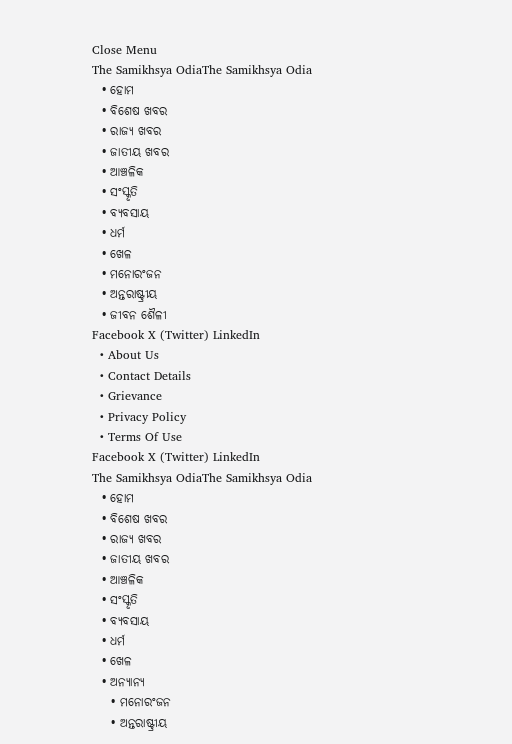Close Menu
The Samikhsya OdiaThe Samikhsya Odia
  • ହୋମ
  • ବିଶେଷ ଖବର
  • ରାଜ୍ୟ ଖବର
  • ଜାତୀୟ ଖବର
  • ଆଞ୍ଚଳିକ
  • ସଂସ୍କୃତି
  • ବ୍ୟବସାୟ
  • ଧର୍ମ
  • ଖେଳ
  • ମନୋରଂଜନ
  • ଅନ୍ତରାଷ୍ଟ୍ରୀୟ
  • ଜୀବନ ଶୈଳୀ
Facebook X (Twitter) LinkedIn
  • About Us
  • Contact Details
  • Grievance
  • Privacy Policy
  • Terms Of Use
Facebook X (Twitter) LinkedIn
The Samikhsya OdiaThe Samikhsya Odia
  • ହୋମ
  • ବିଶେଷ ଖବର
  • ରାଜ୍ୟ ଖବର
  • ଜାତୀୟ ଖବର
  • ଆଞ୍ଚଳିକ
  • ସଂସ୍କୃତି
  • ବ୍ୟବସାୟ
  • ଧର୍ମ
  • ଖେଳ
  • ଅନ୍ୟାନ୍ୟ
    • ମନୋରଂଜନ
    • ଅନ୍ତରାଷ୍ଟ୍ରୀୟ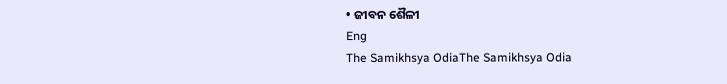• ଜୀବନ ଶୈଳୀ
Eng
The Samikhsya OdiaThe Samikhsya Odia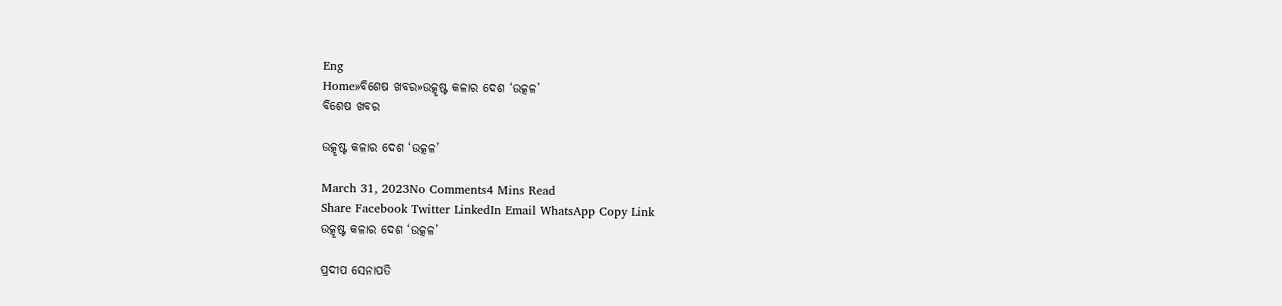Eng
Home»ବିଶେଷ ଖବର»ଉତ୍କୃଷ୍ଟ କଳାର ଦେଶ ‘ଉତ୍କଳ’
ବିଶେଷ ଖବର

ଉତ୍କୃଷ୍ଟ କଳାର ଦେଶ ‘ଉତ୍କଳ’

March 31, 2023No Comments4 Mins Read
Share Facebook Twitter LinkedIn Email WhatsApp Copy Link
ଉତ୍କୃଷ୍ଟ କଳାର ଦେଶ ‘ଉତ୍କଳ’

ପ୍ରଦୀପ ସେନାପତି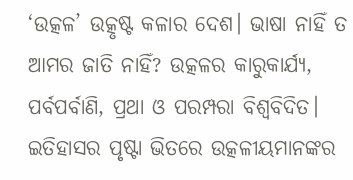‘ଉତ୍କଳ’ ଉତ୍କୃଷ୍ଟ କଳାର ଦେଶ। ଭାଷା ନାହିଁ ତ ଆମର ଜାତି ନାହିଁ? ଉତ୍କଳର କାରୁକାର୍ଯ୍ୟ, ପର୍ବପର୍ବାଣି, ପ୍ରଥା ଓ ପରମ୍ପରା ବିଶ୍ୱବିଦିତ। ଇତିହାସର ପୃଷ୍ଟା ଭିତରେ ଉତ୍କଳୀୟମାନଙ୍କର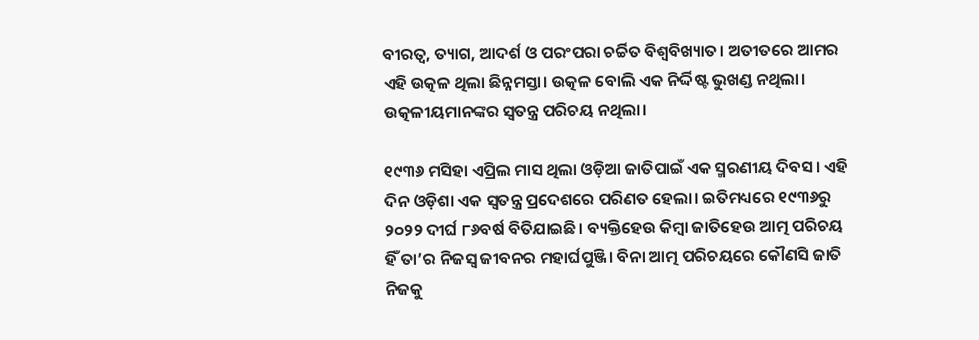ବୀରତ୍ୱ, ତ୍ୟାଗ, ଆଦର୍ଶ ଓ ପରଂପରା ଚର୍ଚ୍ଚିତ ବିଶ୍ୱବିଖ୍ୟାତ। ଅତୀତରେ ଆମର ଏହି ଉତ୍କଳ ଥିଲା ଛିନ୍ନମସ୍ତା। ଉତ୍କଳ ବୋଲି ଏକ ନିର୍ଦ୍ଦିଷ୍ଟ ଭୁଖଣ୍ଡ ନଥିଲା। ଉତ୍କଳୀୟମାନଙ୍କର ସ୍ୱତନ୍ତ୍ର ପରିଚୟ ନଥିଲା।

୧୯୩୬ ମସିହା ଏପ୍ରିଲ ମାସ ଥିଲା ଓଡ଼ିଆ ଜାତିପାଇଁ ଏକ ସ୍ମରଣୀୟ ଦିବସ। ଏହି ଦିନ ଓଡ଼ିଶା ଏକ ସ୍ୱତନ୍ତ୍ର ପ୍ରଦେଶରେ ପରିଣତ ହେଲା। ଇତିମଧ୍ୟରେ ୧୯୩୬ରୁ ୨୦୨୨ ଦୀର୍ଘ ୮୬ବର୍ଷ ବିତିଯାଇଛି। ବ୍ୟକ୍ତିହେଉ କିମ୍ବା ଜାତିହେଉ ଆତ୍ମ ପରିଚୟ ହିଁ ତା’ର ନିଜସ୍ୱ ଜୀବନର ମହାର୍ଘପୁଞ୍ଜି। ବିନା ଆତ୍ମ ପରିଚୟରେ କୌଣସି ଜାତି ନିଜକୁ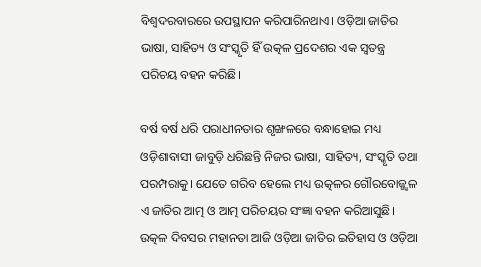ବିଶ୍ୱଦରବାରରେ ଉପସ୍ଥାପନ କରିପାରିନଥାଏ। ଓଡ଼ିଆ ଜାତିର ଭାଷା, ସାହିତ୍ୟ ଓ ସଂସ୍କୃତି ହିଁ ଉତ୍କଳ ପ୍ରଦେଶର ଏକ ସ୍ୱତନ୍ତ୍ର ପରିଚୟ ବହନ କରିଛି।

ବର୍ଷ ବର୍ଷ ଧରି ପରାଧୀନତାର ଶୃଙ୍ଖଳରେ ବନ୍ଧାହୋଇ ମଧ୍ୟ ଓଡ଼ିଶାବାସୀ ଜାବୁଡ଼ି ଧରିଛନ୍ତି ନିଜର ଭାଷା, ସାହିତ୍ୟ, ସଂସ୍କୃତି ତଥା ପରମ୍ପରାକୁ। ଯେତେ ଗରିବ ହେଲେ ମଧ୍ୟ ଉତ୍କଳର ଗୌରବୋଜ୍ଜ୍ୱଳ ଏ ଜାତିର ଆତ୍ମ ଓ ଆତ୍ମ ପରିଚୟର ସଂଜ୍ଞା ବହନ କରିଆସୁଛି। ଉତ୍କଳ ଦିବସର ମହାନତା ଆଜି ଓଡ଼ିଆ ଜାତିର ଇତିହାସ ଓ ଓଡ଼ିଆ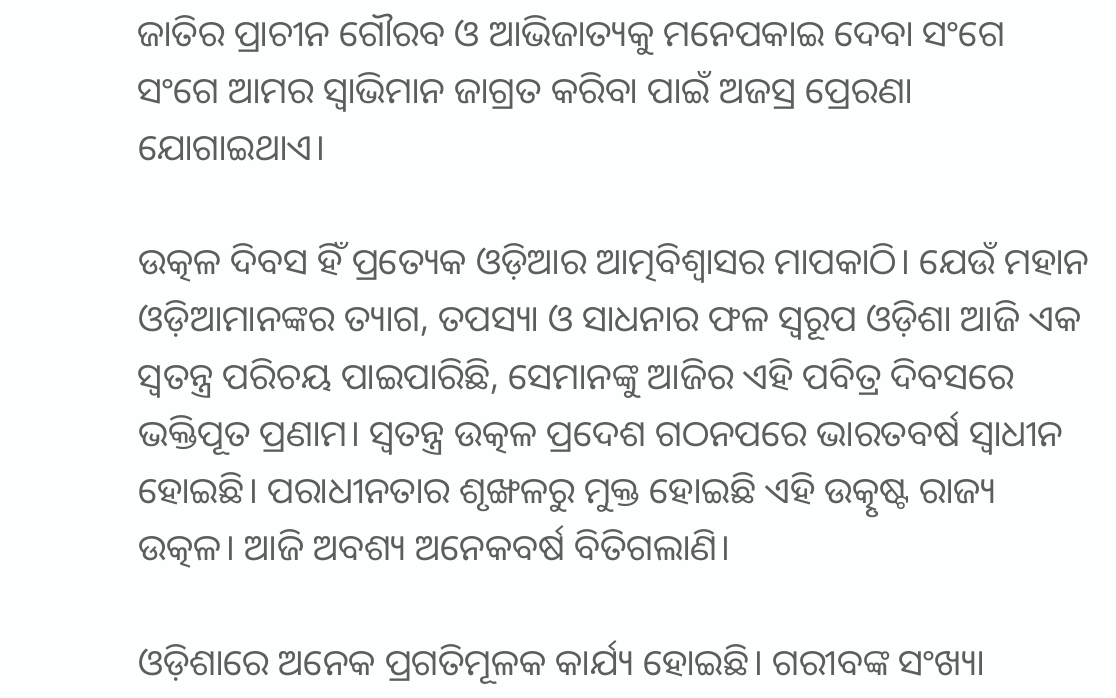ଜାତିର ପ୍ରାଚୀନ ଗୌରବ ଓ ଆଭିଜାତ୍ୟକୁ ମନେପକାଇ ଦେବା ସଂଗେ ସଂଗେ ଆମର ସ୍ୱାଭିମାନ ଜାଗ୍ରତ କରିବା ପାଇଁ ଅଜସ୍ର ପ୍ରେରଣା ଯୋଗାଇଥାଏ।

ଉତ୍କଳ ଦିବସ ହିଁ ପ୍ରତ୍ୟେକ ଓଡ଼ିଆର ଆତ୍ମବିଶ୍ୱାସର ମାପକାଠି। ଯେଉଁ ମହାନ ଓଡ଼ିଆମାନଙ୍କର ତ୍ୟାଗ, ତପସ୍ୟା ଓ ସାଧନାର ଫଳ ସ୍ୱରୂପ ଓଡ଼ିଶା ଆଜି ଏକ ସ୍ୱତନ୍ତ୍ର ପରିଚୟ ପାଇପାରିଛି, ସେମାନଙ୍କୁ ଆଜିର ଏହି ପବିତ୍ର ଦିବସରେ ଭକ୍ତିପୂତ ପ୍ରଣାମ। ସ୍ୱତନ୍ତ୍ର ଉତ୍କଳ ପ୍ରଦେଶ ଗଠନପରେ ଭାରତବର୍ଷ ସ୍ୱାଧୀନ ହୋଇଛି। ପରାଧୀନତାର ଶୃଙ୍ଖଳରୁ ମୁକ୍ତ ହୋଇଛି ଏହି ଉତ୍କୃଷ୍ଟ ରାଜ୍ୟ ଉତ୍କଳ। ଆଜି ଅବଶ୍ୟ ଅନେକବର୍ଷ ବିତିଗଲାଣି।

ଓଡ଼ିଶାରେ ଅନେକ ପ୍ରଗତିମୂଳକ କାର୍ଯ୍ୟ ହୋଇଛି। ଗରୀବଙ୍କ ସଂଖ୍ୟା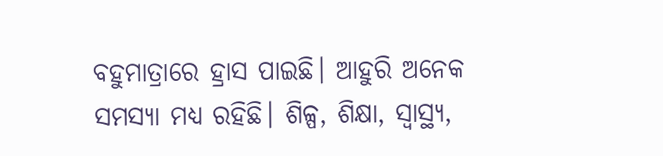ବହୁମାତ୍ରାରେ ହ୍ରାସ ପାଇଛି। ଆହୁରି ଅନେକ ସମସ୍ୟା ମଧ୍ୟ ରହିଛି। ଶିଳ୍ପ, ଶିକ୍ଷା, ସ୍ୱାସ୍ଥ୍ୟ,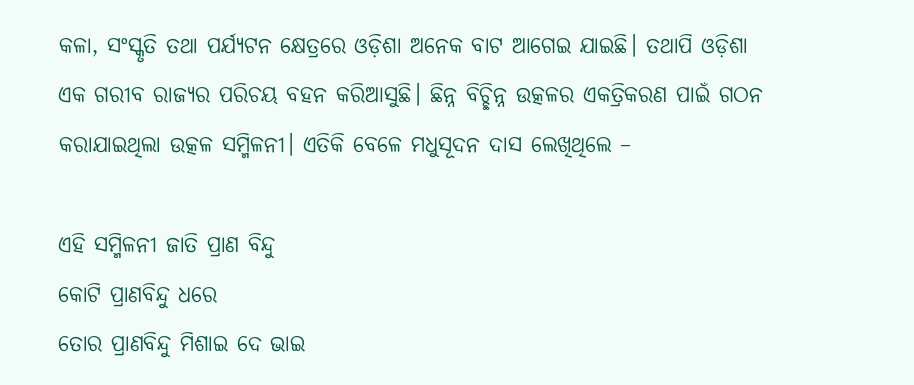କଳା, ସଂସ୍କୃତି ତଥା ପର୍ଯ୍ୟଟନ କ୍ଷେତ୍ରରେ ଓଡ଼ିଶା ଅନେକ ବାଟ ଆଗେଇ ଯାଇଛି। ତଥାପି ଓଡ଼ିଶା ଏକ ଗରୀବ ରାଜ୍ୟର ପରିଚୟ ବହନ କରିଆସୁଛି। ଛିନ୍ନ ବିଚ୍ଛିନ୍ନ ଉତ୍କଳର ଏକତ୍ରିକରଣ ପାଇଁ ଗଠନ କରାଯାଇଥିଲା ଉତ୍କଳ ସମ୍ମିଳନୀ। ଏତିକି ବେଳେ ମଧୁସୂଦନ ଦାସ ଲେଖିଥିଲେ –

ଏହି ସମ୍ମିଳନୀ ଜାତି ପ୍ରାଣ ବିନ୍ଦୁ
କୋଟି ପ୍ରାଣବିନ୍ଦୁ ଧରେ
ତୋର ପ୍ରାଣବିନ୍ଦୁ ମିଶାଇ ଦେ ଭାଇ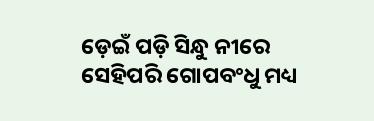ଡ଼େଇଁ ପଡ଼ି ସିନ୍ଧୁ ନୀରେ
ସେହିପରି ଗୋପବଂଧୁ ମଧ୍ୟ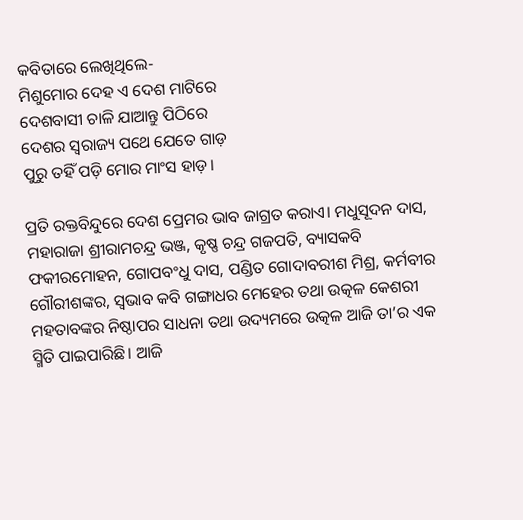କବିତାରେ ଲେଖିଥିଲେ-
ମିଶୁମୋର ଦେହ ଏ ଦେଶ ମାଟିରେ
ଦେଶବାସୀ ଚାଳି ଯାଆନ୍ତୁ ପିଠିରେ
ଦେଶର ସ୍ୱରାଜ୍ୟ ପଥେ ଯେତେ ଗାଡ଼
ପୁରୁ ତହିଁ ପଡ଼ି ମୋର ମାଂସ ହାଡ଼।

ପ୍ରତି ରକ୍ତବିନ୍ଦୁରେ ଦେଶ ପ୍ରେମର ଭାବ ଜାଗ୍ରତ କରାଏ। ମଧୁସୂଦନ ଦାସ, ମହାରାଜା ଶ୍ରୀରାମଚନ୍ଦ୍ର ଭଞ୍ଜ, କୃଷ୍ଣ ଚନ୍ଦ୍ର ଗଜପତି, ବ୍ୟାସକବି ଫକୀରମୋହନ, ଗୋପବଂଧୁ ଦାସ, ପଣ୍ଡିତ ଗୋଦାବରୀଶ ମିଶ୍ର, କର୍ମବୀର ଗୌରୀଶଙ୍କର, ସ୍ୱଭାବ କବି ଗଙ୍ଗାଧର ମେହେର ତଥା ଉତ୍କଳ କେଶରୀ ମହତାବଙ୍କର ନିଷ୍ଠାପର ସାଧନା ତଥା ଉଦ୍ୟମରେ ଉତ୍କଳ ଆଜି ତା’ର ଏକ ସ୍ମିତି ପାଇପାରିଛି। ଆଜି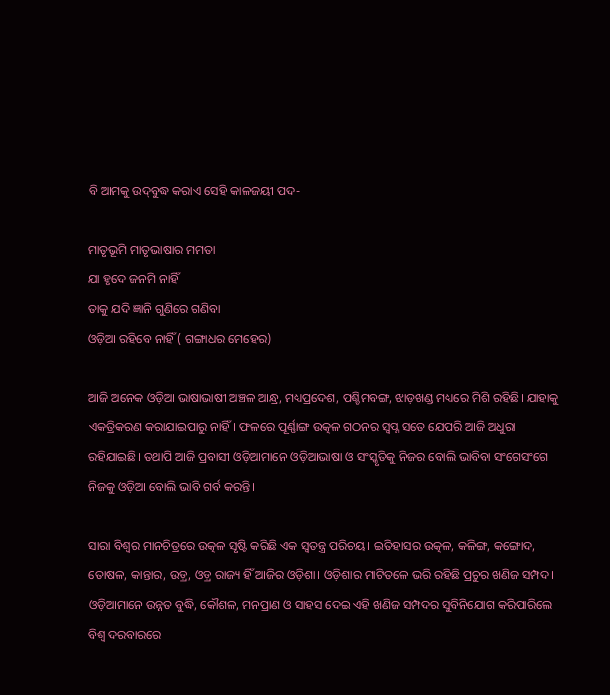ବି ଆମକୁ ଉଦ୍‌ବୁଦ୍ଧ କରାଏ ସେହି କାଳଜୟୀ ପଦ-

ମାତୃଭୂମି ମାତୃଭାଷାର ମମତା
ଯା ହୃଦେ ଜନମି ନାହିଁ
ତାକୁ ଯଦି ଜ୍ଞାନି ଗୁଣିରେ ଗଣିବା
ଓଡ଼ିଆ ରହିବେ ନାହିଁ ( ଗଙ୍ଗାଧର ମେହେର)

ଆଜି ଅନେକ ଓଡ଼ିଆ ଭାଷାଭାଷୀ ଅଞ୍ଚଳ ଆନ୍ଧ୍ର, ମଧ୍ୟପ୍ରଦେଶ, ପଶ୍ଚିମବଙ୍ଗ, ଝାଡ଼ଖଣ୍ଡ ମଧ୍ୟରେ ମିଶି ରହିଛି। ଯାହାକୁ ଏକତ୍ରିକରଣ କରାଯାଇପାରୁ ନାହିଁ। ଫଳରେ ପୂର୍ଣ୍ଣାଙ୍ଗ ଉତ୍କଳ ଗଠନର ସ୍ୱପ୍ନ ସତେ ଯେପରି ଆଜି ଅଧୁରା ରହିଯାଇଛି। ତଥାପି ଆଜି ପ୍ରବାସୀ ଓଡ଼ିଆମାନେ ଓଡ଼ିଆଭାଷା ଓ ସଂସ୍କୃତିକୁ ନିଜର ବୋଲି ଭାବିବା ସଂଗେସଂଗେ ନିଜକୁ ଓଡ଼ିଆ ବୋଲି ଭାବି ଗର୍ବ କରନ୍ତି।

ସାରା ବିଶ୍ୱର ମାନଚିତ୍ରରେ ଉତ୍କଳ ସୃଷ୍ଟି କରିଛି ଏକ ସ୍ୱତନ୍ତ୍ର ପରିଚୟ। ଇତିହାସର ଉତ୍କଳ, କଳିଙ୍ଗ, କଙ୍ଗୋଦ, ତୋଷଳ, କାନ୍ତାର, ଉଡ଼୍ର, ଓଡ଼୍ର ରାଜ୍ୟ ହିଁ ଆଜିର ଓଡ଼ିଶା। ଓଡ଼ିଶାର ମାଟିତଳେ ଭରି ରହିଛି ପ୍ରଚୁର ଖଣିଜ ସମ୍ପଦ। ଓଡ଼ିଆମାନେ ଉନ୍ନତ ବୁଦ୍ଧି, କୌଶଳ, ମନପ୍ରାଣ ଓ ସାହସ ଦେଇ ଏହି ଖଣିଜ ସମ୍ପଦର ସୁବିନିଯୋଗ କରିପାରିଲେ ବିଶ୍ୱ ଦରବାରରେ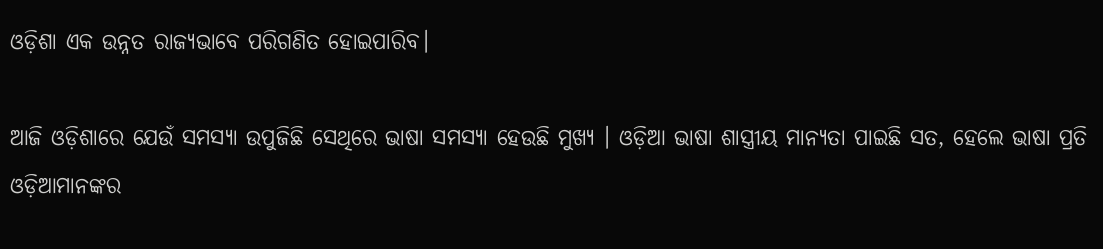ଓଡ଼ିଶା ଏକ ଉନ୍ନତ ରାଜ୍ୟଭାବେ ପରିଗଣିତ ହୋଇପାରିବ।

ଆଜି ଓଡ଼ିଶାରେ ଯେଉଁ ସମସ୍ୟା ଉପୁଜିଛି ସେଥିରେ ଭାଷା ସମସ୍ୟା ହେଉଛି ମୁଖ୍ୟ । ଓଡ଼ିଆ ଭାଷା ଶାସ୍ତ୍ରୀୟ ମାନ୍ୟତା ପାଇଛି ସତ, ହେଲେ ଭାଷା ପ୍ରତି ଓଡ଼ିଆମାନଙ୍କର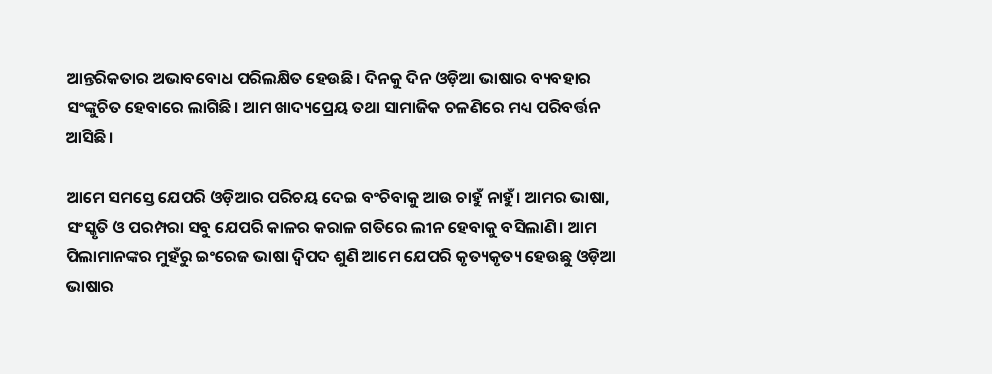ଆନ୍ତରିକତାର ଅଭାବବୋଧ ପରିଲକ୍ଷିତ ହେଉଛି। ଦିନକୁ ଦିନ ଓଡ଼ିଆ ଭାଷାର ବ୍ୟବହାର ସଂଙ୍କୁଚିତ ହେବାରେ ଲାଗିଛି। ଆମ ଖାଦ୍ୟପ୍ରେୟ ତଥା ସାମାଜିକ ଚଳଣିରେ ମଧ୍ୟ ପରିବର୍ତ୍ତନ ଆସିଛି।

ଆମେ ସମସ୍ତେ ଯେପରି ଓଡ଼ିଆର ପରିଚୟ ଦେଇ ବଂଚିବାକୁ ଆଉ ଚାହୁଁ ନାହୁଁ। ଆମର ଭାଷା, ସଂସ୍କୃତି ଓ ପରମ୍ପରା ସବୁ ଯେପରି କାଳର କରାଳ ଗତିରେ ଲୀନ ହେବାକୁ ବସିଲାଣି। ଆମ ପିଲାମାନଙ୍କର ମୁହଁରୁ ଇଂରେଜ ଭାଷା ଦ୍ୱିପଦ ଶୁଣି ଆମେ ଯେପରି କୃତ୍ୟକୃତ୍ୟ ହେଉଛୁ ଓଡ଼ିଆ ଭାଷାର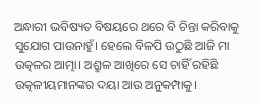ଅନ୍ଧାରୀ ଭବିଷ୍ୟତ ବିଷୟରେ ଥରେ ବି ଚିନ୍ତା କରିବାକୁ ସୁଯୋଗ ପାଉନାହୁଁ। ହେଲେ ବିଳପି ଉଠୁଛି ଆଜି ମା ଉତ୍କଳର ଆତ୍ମା। ଅଶ୍ରୁଳ ଆଖିରେ ସେ ଚାହିଁ ରହିଛି ଉତ୍କଳୀୟମାନଙ୍କର ଦୟା ଆଉ ଅନୁକମ୍ପାକୁ।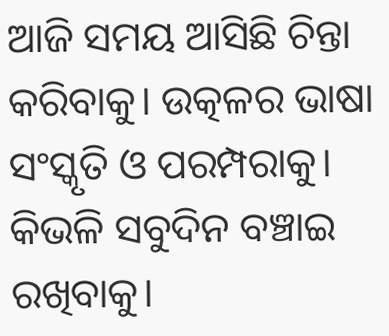ଆଜି ସମୟ ଆସିଛି ଚିନ୍ତା କରିବାକୁ। ଉତ୍କଳର ଭାଷା ସଂସ୍କୃତି ଓ ପରମ୍ପରାକୁ। କିଭଳି ସବୁଦିନ ବଞ୍ଚାଇ ରଖିବାକୁ।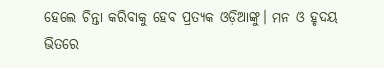ହେଲେ ଚିନ୍ତା କରିବାକୁ ହେବ ପ୍ରତ୍ୟକ ଓଡ଼ିଆଙ୍କୁ। ମନ ଓ ହୃଦୟ ଭିତରେ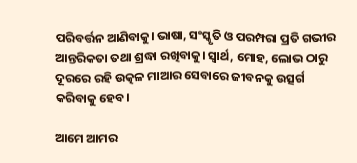ପରିବର୍ତ୍ତନ ଆଣିବାକୁ। ଭାଷା, ସଂସ୍କୃତି ଓ ପରମ୍ପରା ପ୍ରତି ଗଭୀର ଆନ୍ତରିକତା ତଥା ଶ୍ରଦ୍ଧା ରଖିବାକୁ। ସ୍ୱାର୍ଥ, ମୋହ, ଲୋଭ ଠାରୁ ଦୂରରେ ରହି ଉତ୍କଳ ମାଆର ସେବାରେ ଜୀବନକୁ ଉତ୍ସର୍ଗ କରିବାକୁ ହେବ।

ଆମେ ଆମର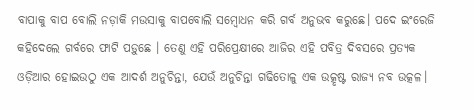ବାପାକୁ ବାପ ବୋଲି ନଡ଼ାକି ମଉସାକୁ ବାପବୋଲି ସମ୍ବୋଧନ କରି ଗର୍ବ ଅନୁଭବ କରୁଛେ। ପଦେ ଇଂରେଜି କହିଦେଲେ ଗର୍ବରେ ଫାଟି ପଡ଼ୁଛେ । ତେଣୁ ଏହି ପରିପ୍ରେକ୍ଷୀରେ ଆଜିର ଏହି ପବିତ୍ର ଦିବସରେ ପ୍ରତ୍ୟକ ଓଡ଼ିଆର ହୋଇଉଠୁ ଏକ ଆଦର୍ଶ ଅନୁଚିନ୍ତା, ଯେଉଁ ଅନୁଚିନ୍ତା ଗଢିତୋଳୁ ଏକ ଉତ୍କୃଷ୍ଟ ରାଜ୍ୟ ନବ ଉତ୍କଳ।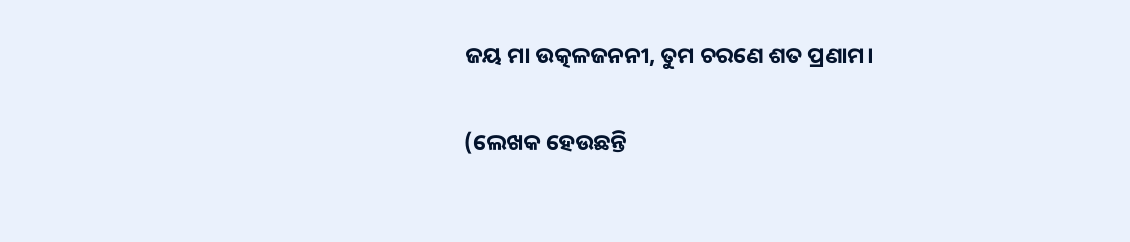ଜୟ ମା ଉତ୍କଳଜନନୀ, ତୁମ ଚରଣେ ଶତ ପ୍ରଣାମ।

(ଲେଖକ ହେଉଛନ୍ତି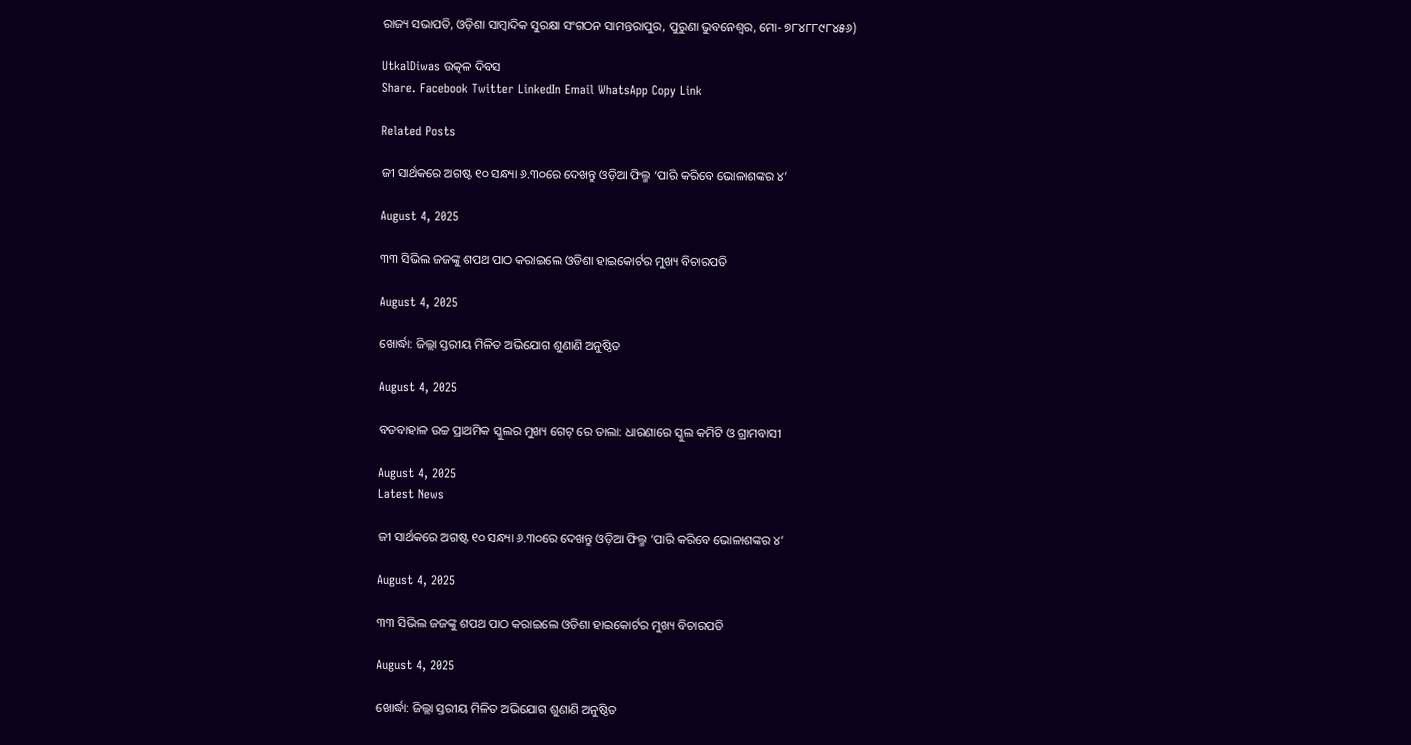ରାଜ୍ୟ ସଭାପତି, ଓଡ଼ିଶା ସାମ୍ବାଦିକ ସୁରକ୍ଷା ସଂଗଠନ ସାମନ୍ତରାପୁର, ପୁରୁଣା ଭୁବନେଶ୍ୱର, ମୋ- ୭୮୪୮୮୯୮୪୫୬)

UtkalDiwas ଉତ୍କଳ ଦିବସ
Share. Facebook Twitter LinkedIn Email WhatsApp Copy Link

Related Posts

ଜୀ ସାର୍ଥକରେ ଅଗଷ୍ଟ ୧୦ ସନ୍ଧ୍ୟା ୬.୩୦ରେ ଦେଖନ୍ତୁ ଓଡ଼ିଆ ଫିଲ୍ମ ‘ପାରି କରିବେ ଭୋଳାଶଙ୍କର ୪’

August 4, 2025

୩୩ ସିଭିଲ ଜଜଙ୍କୁ ଶପଥ ପାଠ କରାଇଲେ ଓଡିଶା ହାଇକୋର୍ଟର ମୁଖ୍ୟ ବିଚାରପତି

August 4, 2025

ଖୋର୍ଦ୍ଧା: ଜିଲ୍ଲା ସ୍ତରୀୟ ମିଳିତ ଅଭିଯୋଗ ଶୁଣାଣି ଅନୁଷ୍ଠିତ

August 4, 2025

ବଡବାହାଳ ଉଚ୍ଚ ପ୍ରାଥମିକ ସ୍କୁଲର ମୁଖ୍ୟ ଗେଟ୍ ରେ ତାଲା: ଧାରଣାରେ ସ୍କୁଲ କମିଟି ଓ ଗ୍ରାମବାସୀ

August 4, 2025
Latest News

ଜୀ ସାର୍ଥକରେ ଅଗଷ୍ଟ ୧୦ ସନ୍ଧ୍ୟା ୬.୩୦ରେ ଦେଖନ୍ତୁ ଓଡ଼ିଆ ଫିଲ୍ମ ‘ପାରି କରିବେ ଭୋଳାଶଙ୍କର ୪’

August 4, 2025

୩୩ ସିଭିଲ ଜଜଙ୍କୁ ଶପଥ ପାଠ କରାଇଲେ ଓଡିଶା ହାଇକୋର୍ଟର ମୁଖ୍ୟ ବିଚାରପତି

August 4, 2025

ଖୋର୍ଦ୍ଧା: ଜିଲ୍ଲା ସ୍ତରୀୟ ମିଳିତ ଅଭିଯୋଗ ଶୁଣାଣି ଅନୁଷ୍ଠିତ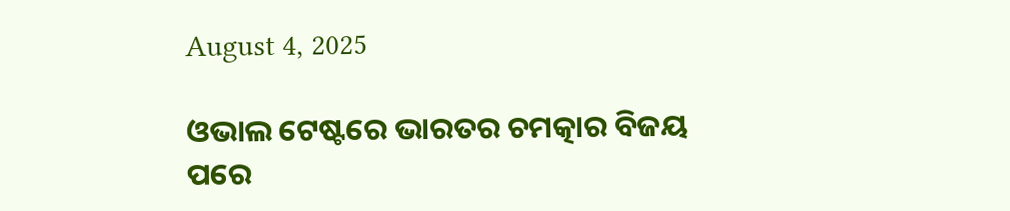August 4, 2025

ଓଭାଲ ଟେଷ୍ଟରେ ଭାରତର ଚମତ୍କାର ବିଜୟ ପରେ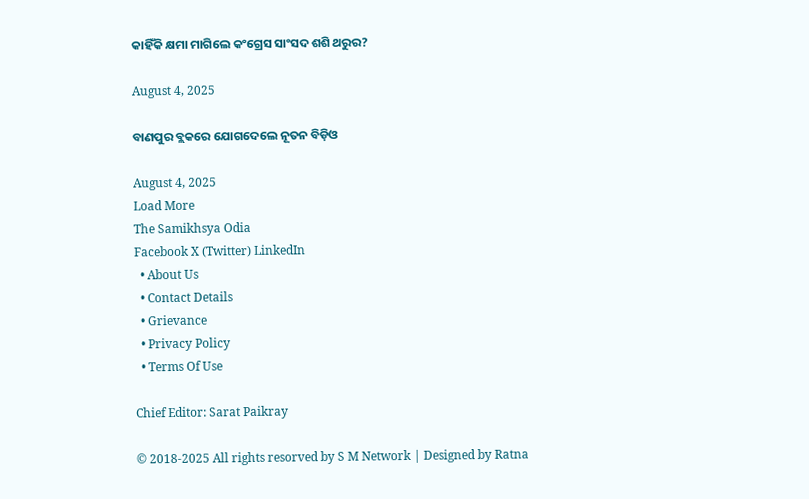କାହିଁକି କ୍ଷମା ମାଗିଲେ କଂଗ୍ରେସ ସାଂସଦ ଶଶି ଥରୁର?

August 4, 2025

ବାଣପୁର ବ୍ଲକରେ ଯୋଗଦେଲେ ନୂତନ ବିଡ଼ିଓ

August 4, 2025
Load More
The Samikhsya Odia
Facebook X (Twitter) LinkedIn
  • About Us
  • Contact Details
  • Grievance
  • Privacy Policy
  • Terms Of Use

Chief Editor: Sarat Paikray

© 2018-2025 All rights resorved by S M Network | Designed by Ratna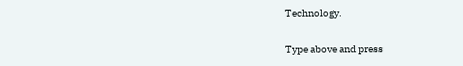Technology.

Type above and press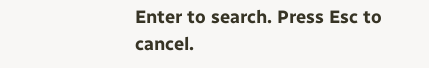Enter to search. Press Esc to cancel.